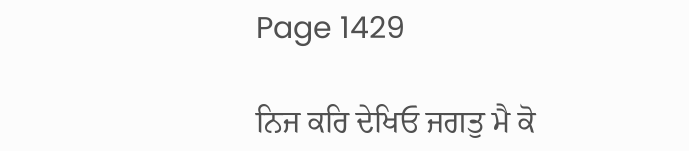Page 1429

ਨਿਜ ਕਰਿ ਦੇਖਿਓ ਜਗਤੁ ਮੈ ਕੋ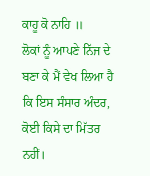ਕਾਹੂ ਕੋ ਨਾਹਿ ॥
ਲੋਕਾਂ ਨੂੰ ਆਪਣੇ ਨਿੱਜ ਦੇ ਬਣਾ ਕੇ ਮੈਂ ਵੇਖ ਲਿਆ ਹੈ ਕਿ ਇਸ ਸੰਸਾਰ ਅੰਦਰ, ਕੋਈ ਕਿਸੇ ਦਾ ਮਿੱਤਰ ਨਹੀਂ।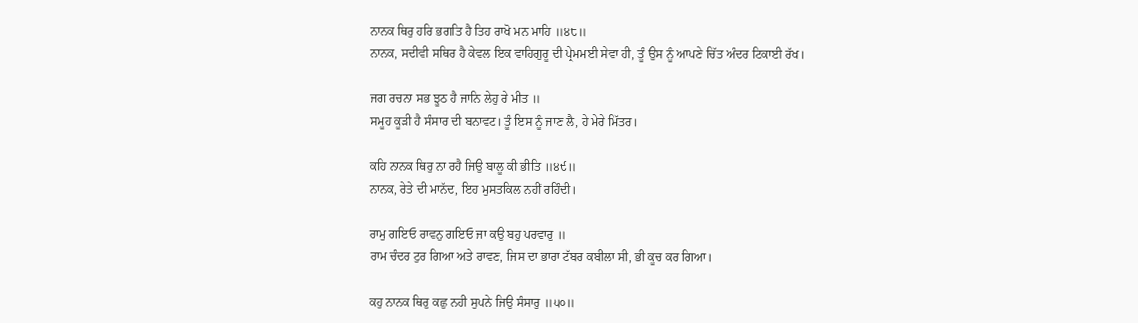ਨਾਨਕ ਥਿਰੁ ਹਰਿ ਭਗਤਿ ਹੈ ਤਿਹ ਰਾਖੋ ਮਨ ਮਾਹਿ ॥੪੮॥
ਨਾਨਕ, ਸਦੀਵੀ ਸਥਿਰ ਹੈ ਕੇਵਲ ਇਕ ਵਾਹਿਗੁਰੂ ਦੀ ਪ੍ਰੇਮਮਈ ਸੇਵਾ ਹੀ, ਤੂੰ ਉਸ ਨੂੰ ਆਪਣੇ ਚਿੱਤ ਅੰਦਰ ਟਿਕਾਈ ਰੱਖ।

ਜਗ ਰਚਨਾ ਸਭ ਝੂਠ ਹੈ ਜਾਨਿ ਲੇਹੁ ਰੇ ਮੀਤ ॥
ਸਮੂਹ ਕੂੜੀ ਹੈ ਸੰਸਾਰ ਦੀ ਬਨਾਵਟ। ਤੂੰ ਇਸ ਨੂੰ ਜਾਣ ਲੈ, ਹੇ ਮੇਰੇ ਮਿੱਤਰ।

ਕਹਿ ਨਾਨਕ ਥਿਰੁ ਨਾ ਰਹੈ ਜਿਉ ਬਾਲੂ ਕੀ ਭੀਤਿ ॥੪੯॥
ਨਾਨਕ, ਰੇਤੇ ਦੀ ਮਾਨੱਦ, ਇਹ ਮੁਸਤਕਿਲ ਨਹੀਂ ਰਹਿੰਦੀ।

ਰਾਮੁ ਗਇਓ ਰਾਵਨੁ ਗਇਓ ਜਾ ਕਉ ਬਹੁ ਪਰਵਾਰੁ ॥
ਰਾਮ ਚੰਦਰ ਟੁਰ ਗਿਆ ਅਤੇ ਰਾਵਣ, ਜਿਸ ਦਾ ਭਾਰਾ ਟੱਬਰ ਕਬੀਲਾ ਸੀ, ਭੀ ਕੂਚ ਕਰ ਗਿਆ।

ਕਹੁ ਨਾਨਕ ਥਿਰੁ ਕਛੁ ਨਹੀ ਸੁਪਨੇ ਜਿਉ ਸੰਸਾਰੁ ॥੫੦॥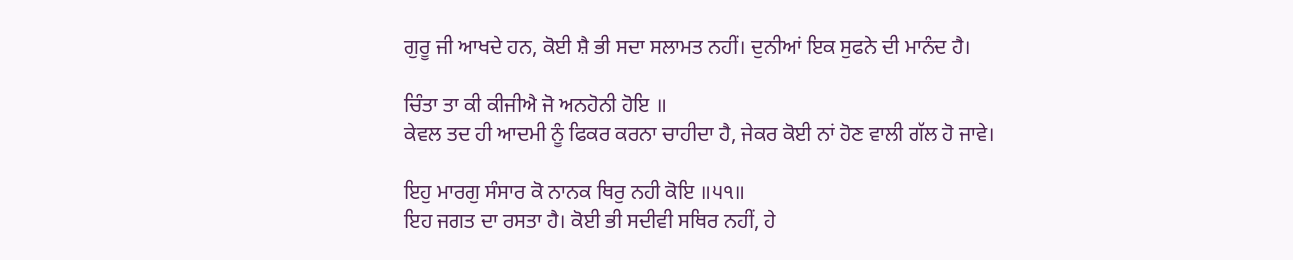ਗੁਰੂ ਜੀ ਆਖਦੇ ਹਨ, ਕੋਈ ਸ਼ੈ ਭੀ ਸਦਾ ਸਲਾਮਤ ਨਹੀਂ। ਦੁਨੀਆਂ ਇਕ ਸੁਫਨੇ ਦੀ ਮਾਨੰਦ ਹੈ।

ਚਿੰਤਾ ਤਾ ਕੀ ਕੀਜੀਐ ਜੋ ਅਨਹੋਨੀ ਹੋਇ ॥
ਕੇਵਲ ਤਦ ਹੀ ਆਦਮੀ ਨੂੰ ਫਿਕਰ ਕਰਨਾ ਚਾਹੀਦਾ ਹੈ, ਜੇਕਰ ਕੋਈ ਨਾਂ ਹੋਣ ਵਾਲੀ ਗੱਲ ਹੋ ਜਾਵੇ।

ਇਹੁ ਮਾਰਗੁ ਸੰਸਾਰ ਕੋ ਨਾਨਕ ਥਿਰੁ ਨਹੀ ਕੋਇ ॥੫੧॥
ਇਹ ਜਗਤ ਦਾ ਰਸਤਾ ਹੈ। ਕੋਈ ਭੀ ਸਦੀਵੀ ਸਥਿਰ ਨਹੀਂ, ਹੇ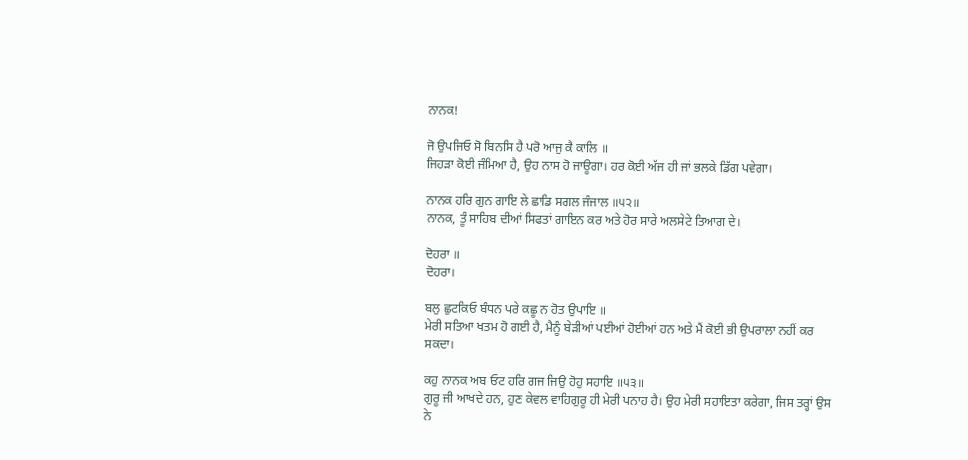ਨਾਨਕ!

ਜੋ ਉਪਜਿਓ ਸੋ ਬਿਨਸਿ ਹੈ ਪਰੋ ਆਜੁ ਕੈ ਕਾਲਿ ॥
ਜਿਹੜਾ ਕੋਈ ਜੰਮਿਆ ਹੈ, ਉਹ ਨਾਸ ਹੋ ਜਾਊਗਾ। ਹਰ ਕੋਈ ਅੱਜ ਹੀ ਜਾਂ ਭਲਕੇ ਡਿੱਗ ਪਵੇਗਾ।

ਨਾਨਕ ਹਰਿ ਗੁਨ ਗਾਇ ਲੇ ਛਾਡਿ ਸਗਲ ਜੰਜਾਲ ॥੫੨॥
ਨਾਨਕ, ਤੂੰ ਸਾਹਿਬ ਦੀਆਂ ਸਿਫਤਾਂ ਗਾਇਨ ਕਰ ਅਤੇ ਹੋਰ ਸਾਰੇ ਅਲਸੇਟੇ ਤਿਆਗ ਦੇ।

ਦੋਹਰਾ ॥
ਦੋਹਰਾ।

ਬਲੁ ਛੁਟਕਿਓ ਬੰਧਨ ਪਰੇ ਕਛੂ ਨ ਹੋਤ ਉਪਾਇ ॥
ਮੇਰੀ ਸਤਿਆ ਖਤਮ ਹੋ ਗਈ ਹੈ, ਮੈਨੂੰ ਬੇੜੀਆਂ ਪਈਆਂ ਹੋਈਆਂ ਹਨ ਅਤੇ ਮੈਂ ਕੋਈ ਭੀ ਉਪਰਾਲਾ ਨਹੀਂ ਕਰ ਸਕਦਾ।

ਕਹੁ ਨਾਨਕ ਅਬ ਓਟ ਹਰਿ ਗਜ ਜਿਉ ਹੋਹੁ ਸਹਾਇ ॥੫੩॥
ਗੁਰੂ ਜੀ ਆਖਦੇ ਹਨ, ਹੁਣ ਕੇਵਲ ਵਾਹਿਗੁਰੂ ਹੀ ਮੇਰੀ ਪਨਾਹ ਹੈ। ਉਹ ਮੇਰੀ ਸਹਾਇਤਾ ਕਰੇਗਾ, ਜਿਸ ਤਰ੍ਹਾਂ ਉਸ ਨੇ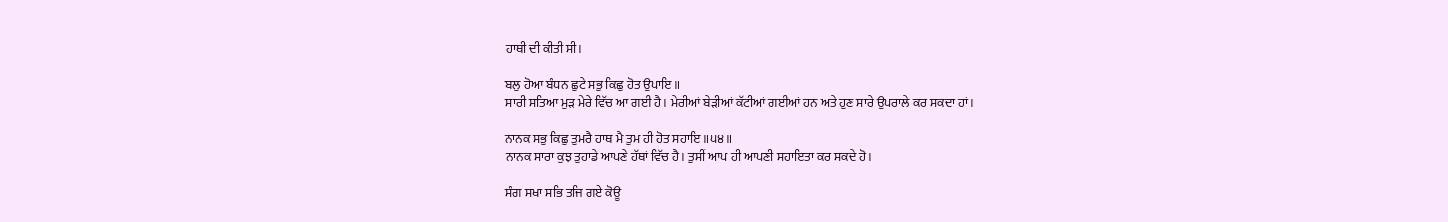ਹਾਥੀ ਦੀ ਕੀਤੀ ਸੀ।

ਬਲੁ ਹੋਆ ਬੰਧਨ ਛੁਟੇ ਸਭੁ ਕਿਛੁ ਹੋਤ ਉਪਾਇ ॥
ਸਾਰੀ ਸਤਿਆ ਮੁੜ ਮੇਰੇ ਵਿੱਚ ਆ ਗਈ ਹੈ। ਮੇਰੀਆਂ ਬੇੜੀਆਂ ਕੱਟੀਆਂ ਗਈਆਂ ਹਨ ਅਤੇ ਹੁਣ ਸਾਰੇ ਉਪਰਾਲੇ ਕਰ ਸਕਦਾ ਹਾਂ।

ਨਾਨਕ ਸਭੁ ਕਿਛੁ ਤੁਮਰੈ ਹਾਥ ਮੈ ਤੁਮ ਹੀ ਹੋਤ ਸਹਾਇ ॥੫੪॥
ਨਾਨਕ ਸਾਰਾ ਕੁਝ ਤੁਹਾਡੇ ਆਪਣੇ ਹੱਥਾਂ ਵਿੱਚ ਹੈ। ਤੁਸੀਂ ਆਪ ਹੀ ਆਪਣੀ ਸਹਾਇਤਾ ਕਰ ਸਕਦੇ ਹੋ।

ਸੰਗ ਸਖਾ ਸਭਿ ਤਜਿ ਗਏ ਕੋਊ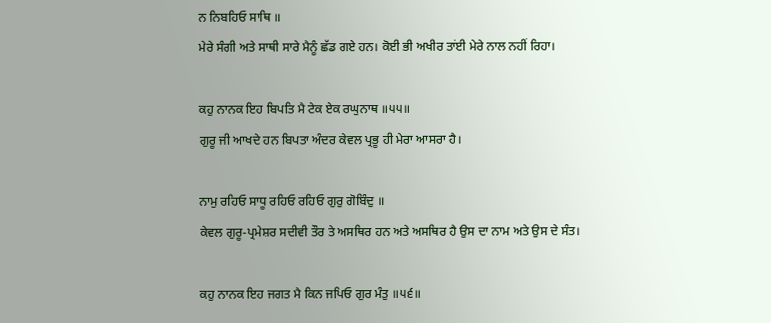ਨ ਨਿਬਹਿਓ ਸਾਥਿ ॥
ਮੇਰੇ ਸੰਗੀ ਅਤੇ ਸਾਥੀ ਸਾਰੇ ਮੈਨੂੰ ਛੱਡ ਗਏ ਹਨ। ਕੋਈ ਭੀ ਅਖੀਰ ਤਾਂਈ ਮੇਰੇ ਨਾਲ ਨਹੀਂ ਰਿਹਾ।

ਕਹੁ ਨਾਨਕ ਇਹ ਬਿਪਤਿ ਮੈ ਟੇਕ ਏਕ ਰਘੁਨਾਥ ॥੫੫॥
ਗੁਰੂ ਜੀ ਆਖਦੇ ਹਨ ਬਿਪਤਾ ਅੰਦਰ ਕੇਵਲ ਪ੍ਰਭੂ ਹੀ ਮੇਰਾ ਆਸਰਾ ਹੈ।

ਨਾਮੁ ਰਹਿਓ ਸਾਧੂ ਰਹਿਓ ਰਹਿਓ ਗੁਰੁ ਗੋਬਿੰਦੁ ॥
ਕੇਵਲ ਗੁਰੂ-ਪ੍ਰਮੇਸ਼ਰ ਸਦੀਵੀ ਤੌਰ ਤੇ ਅਸਥਿਰ ਹਨ ਅਤੇ ਅਸਥਿਰ ਹੈ ਉਸ ਦਾ ਨਾਮ ਅਤੇ ਉਸ ਦੇ ਸੰਤ।

ਕਹੁ ਨਾਨਕ ਇਹ ਜਗਤ ਮੈ ਕਿਨ ਜਪਿਓ ਗੁਰ ਮੰਤੁ ॥੫੬॥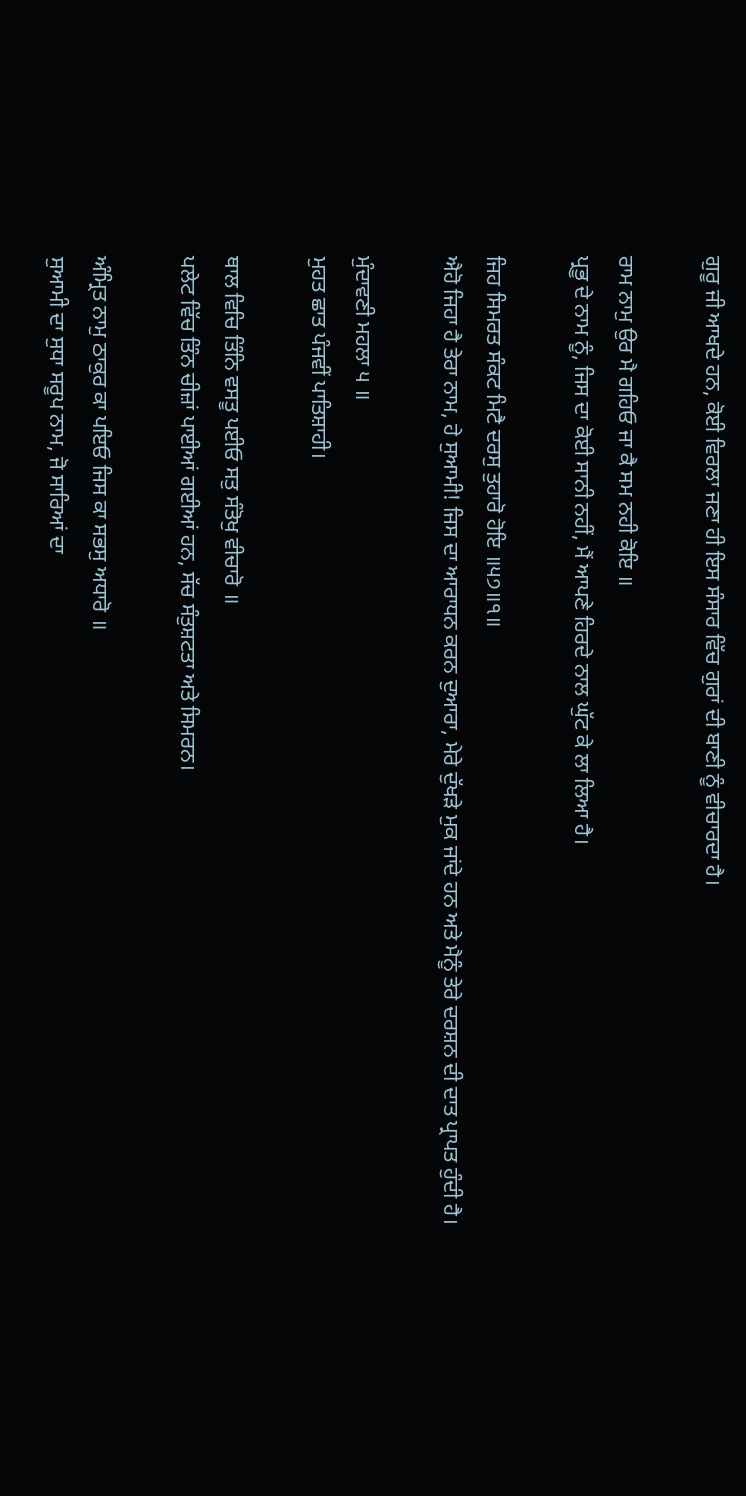ਗੁਰੂ ਜੀ ਆਖਦੇ ਹਨ, ਕੋਈ ਵਿਰਲਾ ਜਣਾ ਹੀ ਇਸ ਸੰਸਾਰ ਵਿੱਚ ਗੁਰਾਂ ਦੀ ਬਾਣੀ ਨੂੰ ਵੀਚਾਰਦਾ ਹੈ।

ਰਾਮ ਨਾਮੁ ਉਰ ਮੈ ਗਹਿਓ ਜਾ ਕੈ ਸਮ ਨਹੀ ਕੋਇ ॥
ਪ੍ਰਭੂ ਦੇ ਨਾਮ ਨੂੰ, ਜਿਸ ਦਾ ਕੋਈ ਸਾਨੀ ਨਹੀਂ, ਮੈਂ ਆਪਣੇ ਹਿਰਦੇ ਨਾਲ ਘੁੱਟ ਕੇ ਲਾ ਲਿਆ ਹੈ।

ਜਿਹ ਸਿਮਰਤ ਸੰਕਟ ਮਿਟੈ ਦਰਸੁ ਤੁਹਾਰੋ ਹੋਇ ॥੫੭॥੧॥
ਐਹੋ ਜਿਹਾ ਹੈ ਤੇਰਾ ਨਾਮ, ਹੇ ਸੁਆਮੀ! ਜਿਸ ਦਾ ਆਰਾਧਨ ਕਰਨ ਦੁਆਰਾ, ਮੇਰੇ ਦੁੱਖੜੇ ਮੁਕ ਜਾਂਦੇ ਹਨ ਅਤੇ ਮੈਨੂੰ ਤੇਰੇ ਦਰਸ਼ਨ ਦੀ ਦਾਤ ਪ੍ਰਾਪਤ ਹੁੰਦੀ ਹੈ।

ਮੁੰਦਾਵਣੀ ਮਹਲਾ ੫ ॥
ਮੁਹਤ ਛਾਤ ਪੰਜਵੀਂ ਪਾਤਿਸ਼ਾਹੀ।

ਥਾਲ ਵਿਚਿ ਤਿੰਨਿ ਵਸਤੂ ਪਈਓ ਸਤੁ ਸੰਤੋਖੁ ਵੀਚਾਰੋ ॥
ਪਲੇਟ ਵਿੱਚ ਤਿੰਨ ਚੀਜ਼ਾਂ ਪਾਈਆਂ ਗਈਆਂ ਹਨ, ਸੱਚ ਸੰਤੁਸ਼ਟਤਾ ਅਤੇ ਸਿਮਰਨ।

ਅੰਮ੍ਰਿਤ ਨਾਮੁ ਠਾਕੁਰ ਕਾ ਪਇਓ ਜਿਸ ਕਾ ਸਭਸੁ ਅਧਾਰੋ ॥
ਸੁਆਮੀ ਦਾ ਸੁਧਾ ਸਰੂਪ ਨਾਮ, ਜੋ ਸਾਰਿਆਂ ਦਾ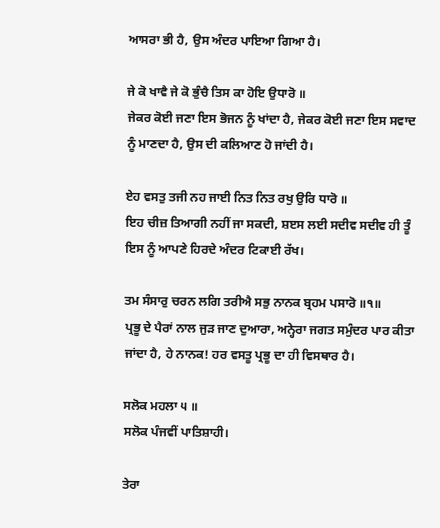ਆਸਰਾ ਭੀ ਹੈ, ਉਸ ਅੰਦਰ ਪਾਇਆ ਗਿਆ ਹੈ।

ਜੇ ਕੋ ਖਾਵੈ ਜੇ ਕੋ ਭੁੰਚੈ ਤਿਸ ਕਾ ਹੋਇ ਉਧਾਰੋ ॥
ਜੇਕਰ ਕੋਈ ਜਣਾ ਇਸ ਭੋਜਨ ਨੂੰ ਖਾਂਦਾ ਹੈ, ਜੇਕਰ ਕੋਈ ਜਣਾ ਇਸ ਸਵਾਦ ਨੂੰ ਮਾਣਦਾ ਹੈ, ਉਸ ਦੀ ਕਲਿਆਣ ਹੋ ਜਾਂਦੀ ਹੈ।

ਏਹ ਵਸਤੁ ਤਜੀ ਨਹ ਜਾਈ ਨਿਤ ਨਿਤ ਰਖੁ ਉਰਿ ਧਾਰੋ ॥
ਇਹ ਚੀਜ਼ ਤਿਆਗੀ ਨਹੀਂ ਜਾ ਸਕਦੀ, ਸ਼ੲਸ ਲਈ ਸਦੀਵ ਸਦੀਵ ਹੀ ਤੂੰ ਇਸ ਨੂੰ ਆਪਣੇ ਹਿਰਦੇ ਅੰਦਰ ਟਿਕਾਈ ਰੱਖ।

ਤਮ ਸੰਸਾਰੁ ਚਰਨ ਲਗਿ ਤਰੀਐ ਸਭੁ ਨਾਨਕ ਬ੍ਰਹਮ ਪਸਾਰੋ ॥੧॥
ਪ੍ਰਭੂ ਦੇ ਪੈਰਾਂ ਨਾਲ ਜੁੜ ਜਾਣ ਦੁਆਰਾ, ਅਨ੍ਹੇਰਾ ਜਗਤ ਸਮੁੰਦਰ ਪਾਰ ਕੀਤਾ ਜਾਂਦਾ ਹੈ, ਹੇ ਨਾਨਕ! ਹਰ ਵਸਤੂ ਪ੍ਰਭੂ ਦਾ ਹੀ ਵਿਸਥਾਰ ਹੈ।

ਸਲੋਕ ਮਹਲਾ ੫ ॥
ਸਲੋਕ ਪੰਜਵੀਂ ਪਾਤਿਸ਼ਾਹੀ।

ਤੇਰਾ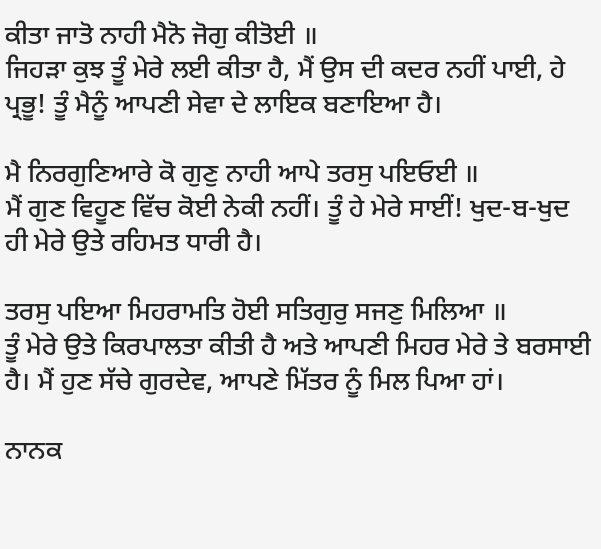ਕੀਤਾ ਜਾਤੋ ਨਾਹੀ ਮੈਨੋ ਜੋਗੁ ਕੀਤੋਈ ॥
ਜਿਹੜਾ ਕੁਝ ਤੂੰ ਮੇਰੇ ਲਈ ਕੀਤਾ ਹੈ, ਮੈਂ ਉਸ ਦੀ ਕਦਰ ਨਹੀਂ ਪਾਈ, ਹੇ ਪ੍ਰਭੂ! ਤੂੰ ਮੈਨੂੰ ਆਪਣੀ ਸੇਵਾ ਦੇ ਲਾਇਕ ਬਣਾਇਆ ਹੈ।

ਮੈ ਨਿਰਗੁਣਿਆਰੇ ਕੋ ਗੁਣੁ ਨਾਹੀ ਆਪੇ ਤਰਸੁ ਪਇਓਈ ॥
ਮੈਂ ਗੁਣ ਵਿਹੂਣ ਵਿੱਚ ਕੋਈ ਨੇਕੀ ਨਹੀਂ। ਤੂੰ ਹੇ ਮੇਰੇ ਸਾਈਂ! ਖੁਦ-ਬ-ਖੁਦ ਹੀ ਮੇਰੇ ਉਤੇ ਰਹਿਮਤ ਧਾਰੀ ਹੈ।

ਤਰਸੁ ਪਇਆ ਮਿਹਰਾਮਤਿ ਹੋਈ ਸਤਿਗੁਰੁ ਸਜਣੁ ਮਿਲਿਆ ॥
ਤੂੰ ਮੇਰੇ ਉਤੇ ਕਿਰਪਾਲਤਾ ਕੀਤੀ ਹੈ ਅਤੇ ਆਪਣੀ ਮਿਹਰ ਮੇਰੇ ਤੇ ਬਰਸਾਈ ਹੈ। ਮੈਂ ਹੁਣ ਸੱਚੇ ਗੁਰਦੇਵ, ਆਪਣੇ ਮਿੱਤਰ ਨੂੰ ਮਿਲ ਪਿਆ ਹਾਂ।

ਨਾਨਕ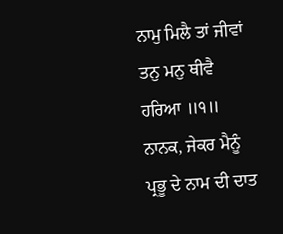ਨਾਮੁ ਮਿਲੈ ਤਾਂ ਜੀਵਾਂ ਤਨੁ ਮਨੁ ਥੀਵੈ ਹਰਿਆ ॥੧॥
ਨਾਨਕ, ਜੇਕਰ ਮੈਨੂੰ ਪ੍ਰਭੂ ਦੇ ਨਾਮ ਦੀ ਦਾਤ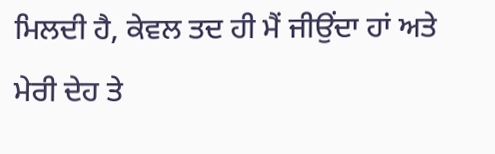ਮਿਲਦੀ ਹੈ, ਕੇਵਲ ਤਦ ਹੀ ਮੈਂ ਜੀਉਂਦਾ ਹਾਂ ਅਤੇ ਮੇਰੀ ਦੇਹ ਤੇ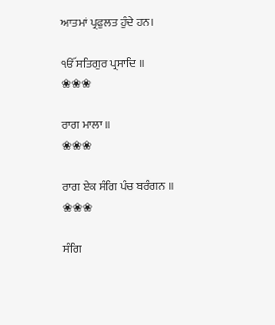ਆਤਮਾਂ ਪ੍ਰਫੁਲਤ ਹੁੰਦੇ ਹਨ।

ੴ ਸਤਿਗੁਰ ਪ੍ਰਸਾਦਿ ॥
❀❀❀

ਰਾਗ ਮਾਲਾ ॥
❀❀❀

ਰਾਗ ਏਕ ਸੰਗਿ ਪੰਚ ਬਰੰਗਨ ॥
❀❀❀

ਸੰਗਿ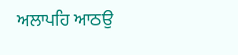ਅਲਾਪਹਿ ਆਠਉ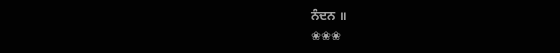ਨੰਦਨ ॥
❀❀❀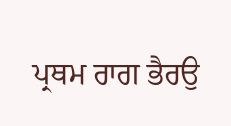ਪ੍ਰਥਮ ਰਾਗ ਭੈਰਉ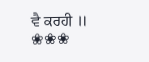ਵੈ ਕਰਹੀ ॥
❀❀❀